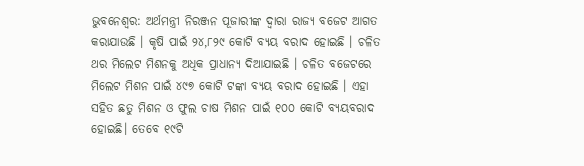ଭୁବନେଶ୍ୱର: ଅର୍ଥମନ୍ତ୍ରୀ ନିରଞ୍ଜନ ପୂଜାରୀଙ୍କ ଦ୍ୱାରା ରାଜ୍ୟ ବଜେଟ ଆଗତ କରାଯାଉଛି । କୃଷି ପାଇଁ ୨୪,୮୨୯ କୋଟି ବ୍ୟୟ ବରାଦ ହୋଇଛି । ଚଳିତ ଥର ମିଲେଟ ମିଶନକୁ ଅଧିକ ପ୍ରାଧାନ୍ୟ ଦିଆଯାଇଛି । ଚଳିତ ବଜେଟରେ ମିଲେଟ ମିଶନ ପାଇଁ ୪୯୭ କୋଟି ଟଙ୍କା ବ୍ୟୟ ବରାଦ ହୋଇଛି । ଏହା ସହିତ ଛତୁ ମିଶନ ଓ ଫୁଲ ଚାଷ ମିଶନ ପାଇଁ ୧୦୦ କୋଟି ବ୍ୟୟବରାଦ ହୋଇଛି। ତେବେ ୧୯ଟି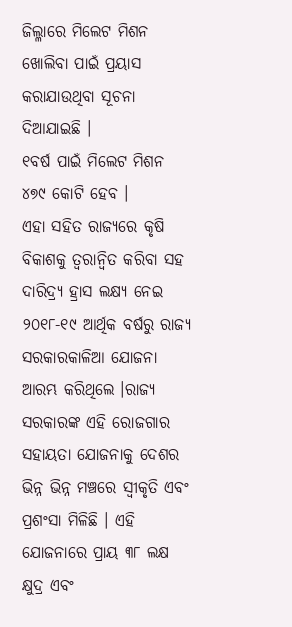ଜିଲ୍ଳାରେ ମିଲେଟ ମିଶନ ଖୋଲିବା ପାଇଁ ପ୍ରୟାସ କରାଯାଉଥିବା ସୂଚନା ଦିଆଯାଇଛି ।
୧ବର୍ଷ ପାଇଁ ମିଲେଟ ମିଶନ ୪୭୯ କୋଟି ହେବ ।
ଏହା ସହିତ ରାଜ୍ୟରେ କୃଷି ବିକାଶକୁ ତ୍ବରାନ୍ବିତ କରିବା ସହ ଦାରିଦ୍ର୍ୟ ହ୍ରାସ ଲକ୍ଷ୍ୟ ନେଇ ୨୦୧୮-୧୯ ଆର୍ଥିକ ବର୍ଷରୁ ରାଜ୍ୟ ସରକାରକାଳିଆ ଯୋଜନା ଆରମ୍ଭ କରିଥିଲେ ।ରାଜ୍ୟ ସରକାରଙ୍କ ଏହି ରୋଜଗାର ସହାୟତା ଯୋଜନାକୁ ଦେଶର ଭିନ୍ନ ଭିନ୍ନ ମଞ୍ଚରେ ସ୍ବୀକୃତି ଏବଂ ପ୍ରଶଂସା ମିଳିଛି । ଏହି ଯୋଜନାରେ ପ୍ରାୟ ୩୮ ଲକ୍ଷ କ୍ଷୁଦ୍ର ଏବଂ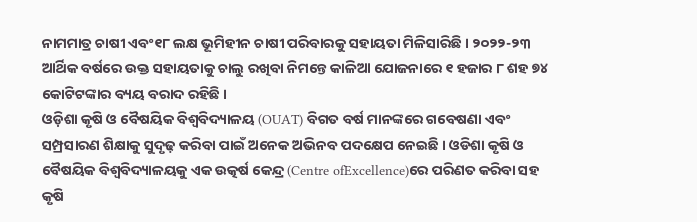ନାମମାତ୍ର ଚାଷୀ ଏବଂ୧୮ ଲକ୍ଷ ଭୂମିହୀନ ଚାଷୀ ପରିବାରକୁ ସହାୟତା ମିଳିସାରିଛି । ୨୦୨୨-୨୩ ଆର୍ଥିକ ବର୍ଷରେ ଉକ୍ତ ସହାୟତାକୁ ଚାଲୁ ରଖିବା ନିମନ୍ତେ କାଳିଆ ଯୋଜନାରେ ୧ ହଜାର ୮ ଶହ ୭୪ କୋଟିଟଙ୍କାର ବ୍ୟୟ ବରାଦ ରହିଛି ।
ଓଡ଼ିଶା କୃଷି ଓ ବୈଷୟିକ ବିଶ୍ବବିଦ୍ୟାଳୟ (OUAT) ବିଗତ ବର୍ଷ ମାନଙ୍କରେ ଗବେଷଣା ଏବଂ ସମ୍ପ୍ରସାରଣ ଶିକ୍ଷାକୁ ସୁଦୃଢ଼ କରିବା ପାଇଁ ଅନେକ ଅଭିନବ ପଦକ୍ଷେପ ନେଇଛି । ଓଡିଶା କୃଷି ଓ ବୈଷୟିକ ବିଶ୍ବବିଦ୍ୟାଳୟକୁ ଏକ ଉତ୍କର୍ଷ କେନ୍ଦ୍ର (Centre ofExcellence)ରେ ପରିଣତ କରିବା ସହ କୃଷି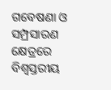ଗବେଷଣା ଓ ସମ୍ପ୍ରସାରଣ କ୍ଷେତ୍ରରେ ବିଶ୍ବସ୍ତରୀୟ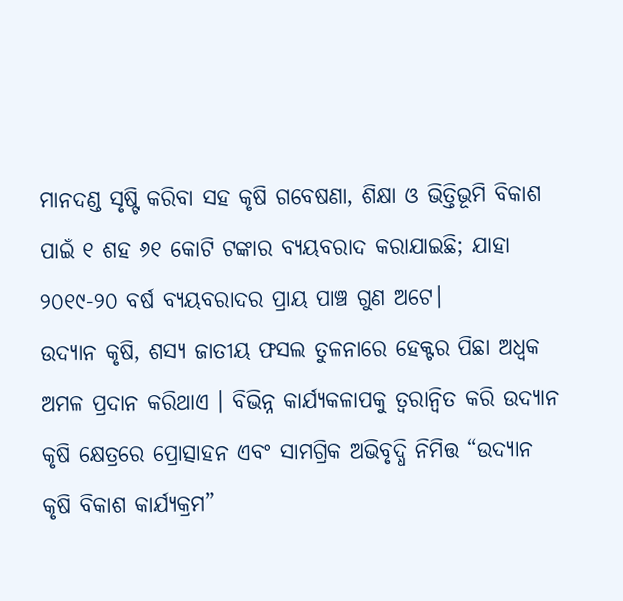ମାନଦଣ୍ଡ ସୃଷ୍ଟି କରିବା ସହ କୃଷି ଗବେଷଣା, ଶିକ୍ଷା ଓ ଭିତ୍ତିଭୂମି ବିକାଶ ପାଇଁ ୧ ଶହ ୬୧ କୋଟି ଟଙ୍କାର ବ୍ୟୟବରାଦ କରାଯାଇଛି; ଯାହା ୨୦୧୯-୨୦ ବର୍ଷ ବ୍ୟୟବରାଦର ପ୍ରାୟ ପାଞ୍ଚ ଗୁଣ ଅଟେ।
ଉଦ୍ୟାନ କୃଷି, ଶସ୍ୟ ଜାତୀୟ ଫସଲ ତୁଳନାରେ ହେକ୍ଟର ପିଛା ଅଧ୍ବକ ଅମଳ ପ୍ରଦାନ କରିଥାଏ । ବିଭିନ୍ନ କାର୍ଯ୍ୟକଳାପକୁ ତ୍ବରାନ୍ବିତ କରି ଉଦ୍ୟାନ କୃଷି କ୍ଷେତ୍ରରେ ପ୍ରୋତ୍ସାହନ ଏବଂ ସାମଗ୍ରିକ ଅଭିବୃଦ୍ଧି ନିମିତ୍ତ “ଉଦ୍ୟାନ କୃଷି ବିକାଶ କାର୍ଯ୍ୟକ୍ରମ”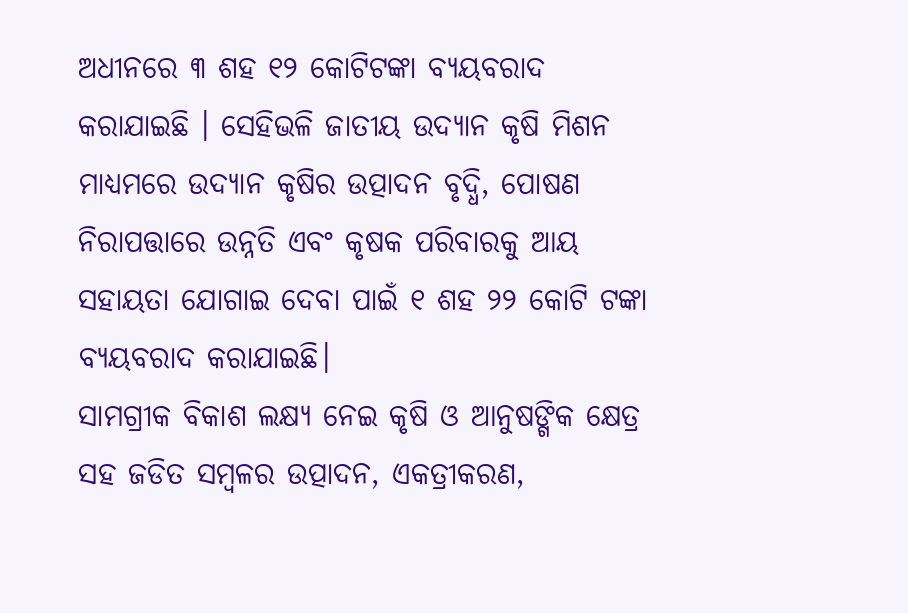ଅଧୀନରେ ୩ ଶହ ୧୨ କୋଟିଟଙ୍କା ବ୍ୟୟବରାଦ କରାଯାଇଛି । ସେହିଭଳି ଜାତୀୟ ଉଦ୍ୟାନ କୃଷି ମିଶନ ମାଧ୍ୟମରେ ଉଦ୍ୟାନ କୃଷିର ଉତ୍ପାଦନ ବୃଦ୍ଧି, ପୋଷଣ ନିରାପତ୍ତାରେ ଉନ୍ନତି ଏବଂ କୃଷକ ପରିବାରକୁ ଆୟ ସହାୟତା ଯୋଗାଇ ଦେବା ପାଇଁ ୧ ଶହ ୨୨ କୋଟି ଟଙ୍କା ବ୍ୟୟବରାଦ କରାଯାଇଛି।
ସାମଗ୍ରୀକ ବିକାଶ ଲକ୍ଷ୍ୟ ନେଇ କୃଷି ଓ ଆନୁଷଙ୍ଗିକ କ୍ଷେତ୍ର ସହ ଜଡିତ ସମ୍ବଳର ଉତ୍ପାଦନ, ଏକତ୍ରୀକରଣ,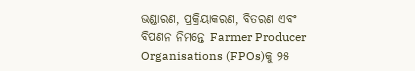ଭଣ୍ଡାରଣ, ପ୍ରକ୍ରିୟାକରଣ, ବିତରଣ ଏବଂ ବିପଣନ ନିମନ୍ତେ Farmer Producer Organisations (FPOs)କୁ ୨୫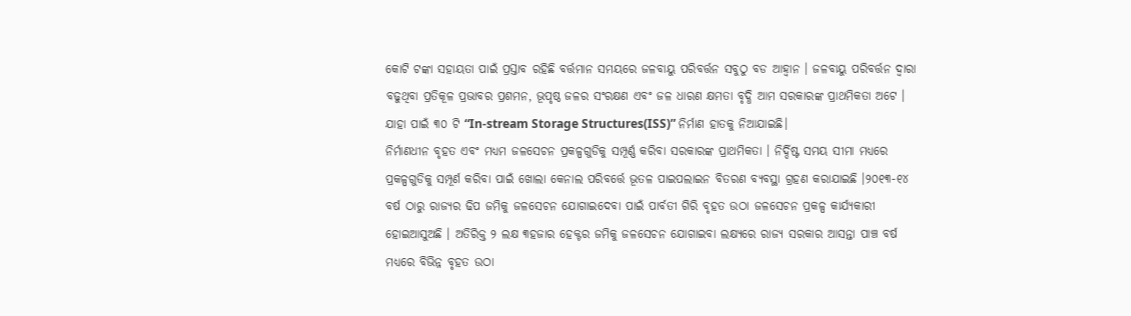କୋଟି ଟଙ୍କା ସହାୟତା ପାଇଁ ପ୍ରସ୍ତାବ ରହିଛି ବର୍ତ୍ତମାନ ସମୟରେ ଜଳବାୟୁ ପରିବର୍ତ୍ତନ ସବୁଠୁ ବଡ ଆହ୍ୱାନ । ଜଳବାୟୁ ପରିବର୍ତ୍ତନ ଦ୍ବାରା ବଢୁଥିବା ପ୍ରତିକୂଳ ପ୍ରଭାବର ପ୍ରଶମନ, ଭୂପୃଷ୍ଠ ଜଳର ସଂରକ୍ଷଣ ଏବଂ ଜଳ ଧାରଣ କ୍ଷମତା ବୃଦ୍ଧି ଆମ ସରକାରଙ୍କ ପ୍ରାଥମିକତା ଅଟେ । ଯାହା ପାଇଁ ୩୦ ଟି “In-stream Storage Structures(ISS)” ନିର୍ମାଣ ହାତକୁ ନିଆଯାଇଛି।
ନିର୍ମାଣଧୀନ ବୃହତ ଏବଂ ମଧ୍ୟମ ଜଳସେଚନ ପ୍ରକଳ୍ପଗୁଡିକୁ ସମ୍ପୂର୍ଣ୍ଣ କରିବା ସରକାରଙ୍କ ପ୍ରାଥମିକତା । ନିର୍ଦ୍ଦିଷ୍ଟ ସମୟ ସୀମା ମଧ୍ୟରେ ପ୍ରକଳ୍ପଗୁଡିକୁ ସମ୍ପୂର୍ଣ କରିବା ପାଇଁ ଖୋଲା କେନାଲ ପରିବର୍ତ୍ତେ ଭୂତଳ ପାଇପଲାଇନ ବିତରଣ ବ୍ୟବସ୍ଥା ଗ୍ରହଣ କରାଯାଇଛି ।୨୦୧୩-୧୪ ବର୍ଷ ଠାରୁ ରାଜ୍ୟର ଢିପ ଜମିକୁ ଜଳସେଚନ ଯୋଗାଇଦେବା ପାଇଁ ପାର୍ବତୀ ଗିରି ବୃହତ ଉଠା ଜଳସେଚନ ପ୍ରକଳ୍ପ କାର୍ଯ୍ୟକାରୀ ହୋଇଆସୁଅଛି । ଅତିରିକ୍ତ ୨ ଲକ୍ଷ ୩ହଜାର ହେକ୍ଟର ଜମିକୁ ଜଳସେଚନ ଯୋଗାଇବା ଲକ୍ଷ୍ୟରେ ରାଜ୍ୟ ସରକାର ଆସନ୍ତା ପାଞ୍ଚ ବର୍ଷ ମଧ୍ୟରେ ବିଭିନ୍ନ ବୃହତ ଉଠା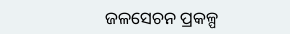ଜଳସେଚନ ପ୍ରକଳ୍ପ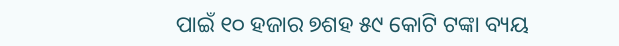ପାଇଁ ୧୦ ହଜାର ୭ଶହ ୫୯ କୋଟି ଟଙ୍କା ବ୍ୟୟ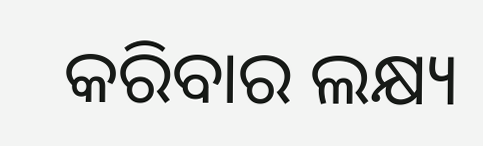କରିବାର ଲକ୍ଷ୍ୟ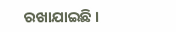ରଖାଯାଇଛି ।